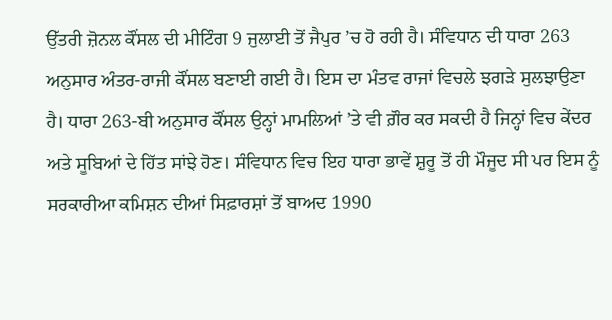ਉੱਤਰੀ ਜ਼ੋਨਲ ਕੌਂਸਲ ਦੀ ਮੀਟਿੰਗ 9 ਜੁਲਾਈ ਤੋਂ ਜੈਪੁਰ ’ਚ ਹੋ ਰਹੀ ਹੈ। ਸੰਵਿਧਾਨ ਦੀ ਧਾਰਾ 263 ਅਨੁਸਾਰ ਅੰਤਰ-ਰਾਜੀ ਕੌਂਸਲ ਬਣਾਈ ਗਈ ਹੈ। ਇਸ ਦਾ ਮੰਤਵ ਰਾਜਾਂ ਵਿਚਲੇ ਝਗੜੇ ਸੁਲਝਾਉਣਾ ਹੈ। ਧਾਰਾ 263-ਬੀ ਅਨੁਸਾਰ ਕੌਂਸਲ ਉਨ੍ਹਾਂ ਮਾਮਲਿਆਂ ’ਤੇ ਵੀ ਗ਼ੌਰ ਕਰ ਸਕਦੀ ਹੈ ਜਿਨ੍ਹਾਂ ਵਿਚ ਕੇਂਦਰ ਅਤੇ ਸੂਬਿਆਂ ਦੇ ਹਿੱਤ ਸਾਂਝੇ ਹੋਣ। ਸੰਵਿਧਾਨ ਵਿਚ ਇਹ ਧਾਰਾ ਭਾਵੇਂ ਸ਼ੁਰੂ ਤੋਂ ਹੀ ਮੌਜੂਦ ਸੀ ਪਰ ਇਸ ਨੂੰ ਸਰਕਾਰੀਆ ਕਮਿਸ਼ਨ ਦੀਆਂ ਸਿਫ਼ਾਰਸ਼ਾਂ ਤੋਂ ਬਾਅਦ 1990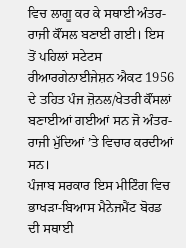ਵਿਚ ਲਾਗੂ ਕਰ ਕੇ ਸਥਾਈ ਅੰਤਰ-ਰਾਜੀ ਕੌਂਸਲ ਬਣਾਈ ਗਈ। ਇਸ ਤੋਂ ਪਹਿਲਾਂ ਸਟੇਟਸ ਰੀਆਰਗੇਨਾਈਜੇਸ਼ਨ ਐਕਟ 1956 ਦੇ ਤਹਿਤ ਪੰਜ ਜ਼ੋਨਲ/ਖੇਤਰੀ ਕੌਂਸਲਾਂ ਬਣਾਈਆਂ ਗਈਆਂ ਸਨ ਜੋ ਅੰਤਰ-ਰਾਜੀ ਮੁੱਦਿਆਂ ’ਤੇ ਵਿਚਾਰ ਕਰਦੀਆਂ ਸਨ।
ਪੰਜਾਬ ਸਰਕਾਰ ਇਸ ਮੀਟਿੰਗ ਵਿਚ ਭਾਖੜਾ-ਬਿਆਸ ਮੈਨੇਜਮੈਂਟ ਬੋਰਡ ਦੀ ਸਥਾਈ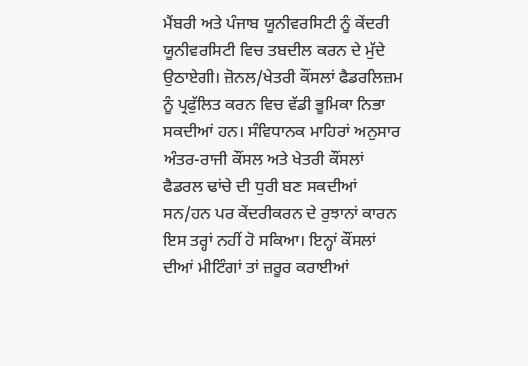ਮੈਂਬਰੀ ਅਤੇ ਪੰਜਾਬ ਯੂਨੀਵਰਸਿਟੀ ਨੂੰ ਕੇਂਦਰੀ ਯੂਨੀਵਰਸਿਟੀ ਵਿਚ ਤਬਦੀਲ ਕਰਨ ਦੇ ਮੁੱਦੇ ਉਠਾਏਗੀ। ਜ਼ੋਨਲ/ਖੇਤਰੀ ਕੌਂਸਲਾਂ ਫੈਡਰਲਿਜ਼ਮ ਨੂੰ ਪ੍ਰਫੁੱਲਿਤ ਕਰਨ ਵਿਚ ਵੱਡੀ ਭੂਮਿਕਾ ਨਿਭਾ ਸਕਦੀਆਂ ਹਨ। ਸੰਵਿਧਾਨਕ ਮਾਹਿਰਾਂ ਅਨੁਸਾਰ ਅੰਤਰ-ਰਾਜੀ ਕੌਂਸਲ ਅਤੇ ਖੇਤਰੀ ਕੌਂਸਲਾਂ ਫੈਡਰਲ ਢਾਂਚੇ ਦੀ ਧੁਰੀ ਬਣ ਸਕਦੀਆਂ ਸਨ/ਹਨ ਪਰ ਕੇਂਦਰੀਕਰਨ ਦੇ ਰੁਝਾਨਾਂ ਕਾਰਨ ਇਸ ਤਰ੍ਹਾਂ ਨਹੀਂ ਹੋ ਸਕਿਆ। ਇਨ੍ਹਾਂ ਕੌਂਸਲਾਂ ਦੀਆਂ ਮੀਟਿੰਗਾਂ ਤਾਂ ਜ਼ਰੂਰ ਕਰਾਈਆਂ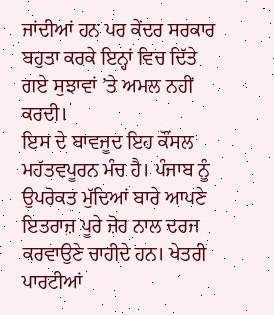ਜਾਂਦੀਆਂ ਹਨ ਪਰ ਕੇਂਦਰ ਸਰਕਾਰ ਬਹੁਤਾ ਕਰਕੇ ਇਨ੍ਹਾਂ ਵਿਚ ਦਿੱਤੇ ਗਏ ਸੁਝਾਵਾਂ ’ਤੇ ਅਮਲ ਨਹੀਂ ਕਰਦੀ।
ਇਸ ਦੇ ਬਾਵਜੂਦ ਇਹ ਕੌਂਸਲ ਮਹੱਤਵਪੂਰਨ ਮੰਚ ਹੈ। ਪੰਜਾਬ ਨੂੰ ਉਪਰੋਕਤ ਮੁੱਦਿਆਂ ਬਾਰੇ ਆਪਣੇ ਇਤਰਾਜ਼ ਪੂਰੇ ਜ਼ੋਰ ਨਾਲ ਦਰਜ ਕਰਵਾਉਣੇ ਚਾਹੀਦੇ ਹਨ। ਖੇਤਰੀ ਪਾਰਟੀਆਂ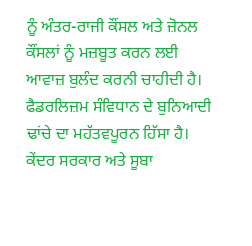ਨੂੰ ਅੰਤਰ-ਰਾਜੀ ਕੌਂਸਲ ਅਤੇ ਜ਼ੋਨਲ ਕੌਂਸਲਾਂ ਨੂੰ ਮਜ਼ਬੂਤ ਕਰਨ ਲਈ ਆਵਾਜ਼ ਬੁਲੰਦ ਕਰਨੀ ਚਾਹੀਦੀ ਹੈ। ਫੈਡਰਲਿਜ਼ਮ ਸੰਵਿਧਾਨ ਦੇ ਬੁਨਿਆਦੀ ਢਾਂਚੇ ਦਾ ਮਹੱਤਵਪੂਰਨ ਹਿੱਸਾ ਹੈ। ਕੇਂਦਰ ਸਰਕਾਰ ਅਤੇ ਸੂਬਾ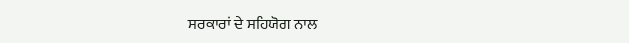ਸਰਕਾਰਾਂ ਦੇ ਸਹਿਯੋਗ ਨਾਲ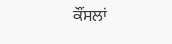ਕੌਂਸਲਾਂ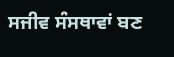ਸਜੀਵ ਸੰਸਥਾਵਾਂ ਬਣ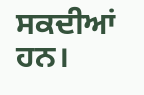ਸਕਦੀਆਂ ਹਨ।